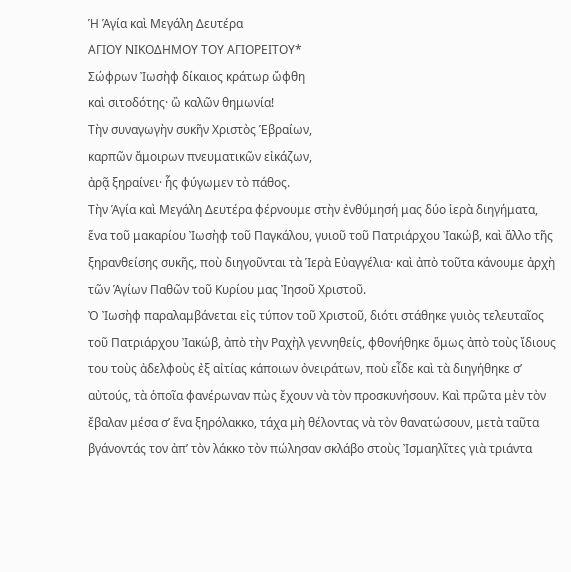Ἡ Ἁγία καὶ Μεγάλη Δευτέρα
ΑΓΙΟΥ ΝΙΚΟΔΗΜΟΥ ΤΟΥ ΑΓΙΟΡΕΙΤΟΥ*
Σώφρων Ἰωσὴφ δίκαιος κράτωρ ὤφθη
καὶ σιτοδότης· ὢ καλῶν θημωνία!
Τὴν συναγωγὴν συκῆν Χριστὸς Ἑβραίων,
καρπῶν ἄμοιρων πνευματικῶν εἰκάζων,
ἀρᾷ ξηραίνει· ἧς φύγωμεν τὸ πάθος.
Τὴν Ἁγία καὶ Μεγάλη Δευτέρα φέρνουμε στὴν ἐνθύμησή μας δύο ἱερὰ διηγήματα, ἕνα τοῦ μακαρίου Ἰωσὴφ τοῦ Παγκάλου, γυιοῦ τοῦ Πατριάρχου Ἰακώβ, καὶ ἄλλο τῆς ξηρανθείσης συκῆς, ποὺ διηγοῦνται τὰ Ἱερὰ Εὐαγγέλια· καὶ ἀπὸ τοῦτα κάνουμε ἀρχὴ τῶν Ἁγίων Παθῶν τοῦ Κυρίου μας Ἰησοῦ Χριστοῦ.
Ὀ Ἰωσὴφ παραλαμβάνεται εἰς τύπον τοῦ Χριστοῦ, διότι στάθηκε γυιὸς τελευταῖος τοῦ Πατριάρχου Ἰακώβ, ἀπὸ τὴν Ραχὴλ γεννηθείς, φθονήθηκε ὅμως ἀπὸ τοὺς ἴδιους του τοὺς ἀδελφοὺς ἐξ αἰτίας κάποιων ὀνειράτων, ποὺ εἶδε καὶ τὰ διηγήθηκε σ’ αὐτούς, τὰ ὁποῖα φανέρωναν πὼς ἔχουν νὰ τὸν προσκυνήσουν. Καὶ πρῶτα μὲν τὸν ἔβαλαν μέσα σ’ ἕνα ξηρόλακκο, τάχα μὴ θέλοντας νὰ τὸν θανατώσουν, μετὰ ταῦτα βγάνοντάς τον ἀπ’ τὸν λάκκο τὸν πώλησαν σκλάβο στοὺς Ἰσμαηλῖτες γιὰ τριάντα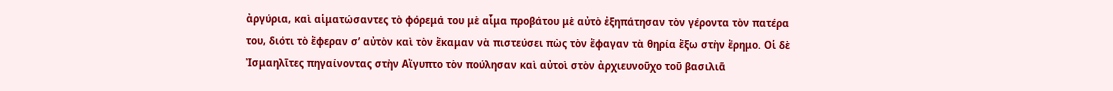ἀργύρια, καὶ αἱματώσαντες τὸ φόρεμά του μὲ αἷμα προβάτου μὲ αὐτὸ ἐξηπάτησαν τὸν γέροντα τὸν πατέρα του, διότι τὸ ἔφεραν σ’ αὐτὸν καὶ τὸν ἔκαμαν νὰ πιστεύσει πὼς τὸν ἔφαγαν τὰ θηρία ἔξω στὴν ἔρημο. Οἱ δὲ Ἰσμαηλῖτες πηγαίνοντας στὴν Αἴγυπτο τὸν πούλησαν καὶ αὐτοὶ στὸν ἀρχιευνοῦχο τοῦ βασιλιᾶ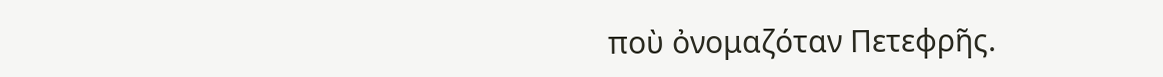ποὺ ὀνομαζόταν Πετεφρῆς.